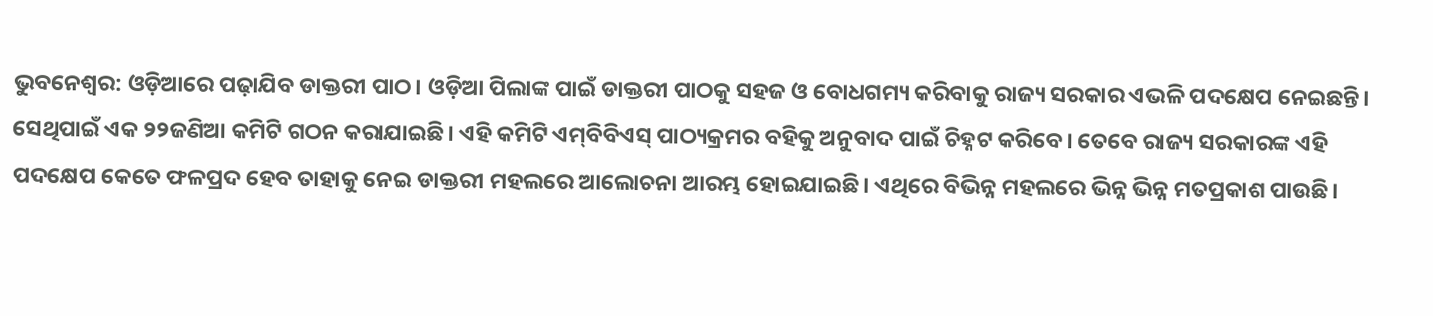ଭୁବନେଶ୍ବର: ଓଡ଼ିଆରେ ପଢ଼ାଯିବ ଡାକ୍ତରୀ ପାଠ। ଓଡ଼ିଆ ପିଲାଙ୍କ ପାଇଁ ଡାକ୍ତରୀ ପାଠକୁ ସହଜ ଓ ବୋଧଗମ୍ୟ କରିବାକୁ ରାଜ୍ୟ ସରକାର ଏଭଳି ପଦକ୍ଷେପ ନେଇଛନ୍ତି। ସେଥିପାଇଁ ଏକ ୨୨ଜଣିଆ କମିଟି ଗଠନ କରାଯାଇଛି। ଏହି କମିଟି ଏମ୍‌ବିବିଏସ୍‌ ପାଠ୍ୟକ୍ରମର ବହିକୁ ଅନୁବାଦ ପାଇଁ ଚିହ୍ନଟ କରିବେ। ତେବେ ରାଜ୍ୟ ସରକାରଙ୍କ ଏହି ପଦକ୍ଷେପ କେତେ ଫଳପ୍ରଦ ହେବ ତାହାକୁ ନେଇ ଡାକ୍ତରୀ ମହଲରେ ଆଲୋଚନା ଆରମ୍ଭ ହୋଇଯାଇଛି। ଏଥିରେ ବିଭିନ୍ନ ମହଲରେ ଭିନ୍ନ ଭିନ୍ନ ମତପ୍ରକାଶ ପାଉଛି।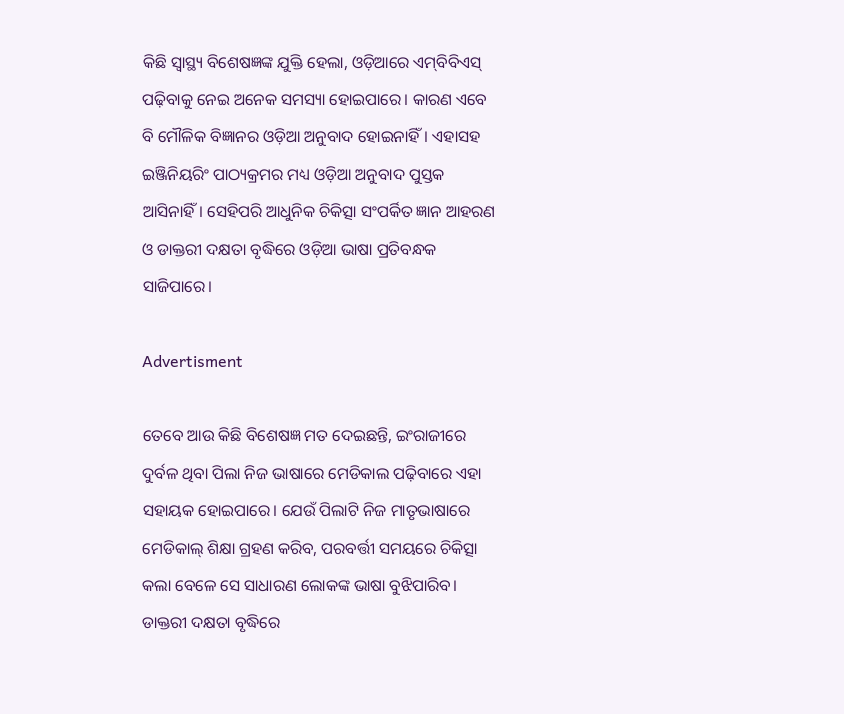କିଛି ସ୍ବାସ୍ଥ୍ୟ ବି‌ଶେଷଜ୍ଞଙ୍କ ଯୁକ୍ତି ହେଲା, ଓଡ଼ିଆରେ ଏମ୍‌ବିବିଏସ୍‌ ପଢ଼ିବାକୁ ନେଇ ଅନେକ ସମସ୍ୟା ହୋଇପାରେ। କାରଣ ଏବେ ବି ମୌଳିକ ବିଜ୍ଞାନର ଓଡ଼ିଆ ଅନୁବାଦ ହୋଇନାହିଁ। ଏହାସହ ଇଞ୍ଜିନିୟରିଂ ପାଠ୍ୟକ୍ରମର ମଧ୍ୟ ଓଡ଼ିଆ ଅନୁବାଦ ପୁସ୍ତକ ଆସିନାହିଁ। ସେହିପରି ଆଧୁନିକ ଚିକିତ୍ସା ସଂପର୍କିତ ଜ୍ଞାନ ଆହରଣ ଓ ଡାକ୍ତରୀ ଦକ୍ଷତା ବୃଦ୍ଧିରେ ଓଡ଼ିଆ ଭାଷା ପ୍ରତିବନ୍ଧକ ସାଜିପାରେ।

Advertisment

ତେବେ ଆଉ କିଛି ବି‌ଶେଷଜ୍ଞ ମତ ଦେଇଛନ୍ତି, ଇଂରାଜୀରେ ଦୁର୍ବଳ ଥିବା ପିଲା ନିଜ ଭାଷାରେ ମେଡିକାଲ ପଢ଼ିବାରେ ଏହା ସହାୟକ ହୋଇପାରେ। ଯେଉଁ ପିଲାଟି ନିଜ ମାତୃଭାଷାରେ ମେଡିକାଲ୍‌ ଶିକ୍ଷା ଗ୍ରହଣ କରିବ, ପରବର୍ତ୍ତୀ ସମୟରେ ଚିକିତ୍ସା କଲା ବେଳେ ସେ ସାଧାରଣ ଲୋକଙ୍କ ଭାଷା ବୁଝିପାରିବ। ଡାକ୍ତରୀ ଦକ୍ଷତା ବୃଦ୍ଧିରେ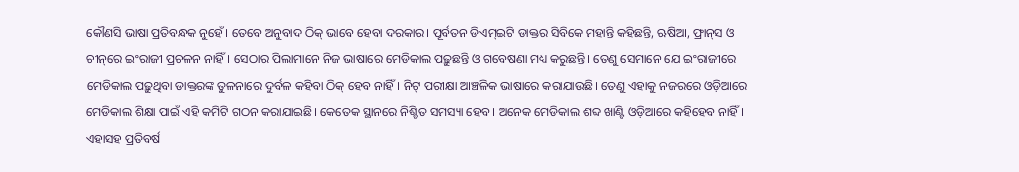କୌଣସି ଭାଷା ପ୍ରତିବନ୍ଧକ ନୁହେଁ। ତେବେ ଅନୁବାଦ ଠିକ୍ ଭାବେ ହେବା ଦରକାର। ପୂର୍ବତନ ଡିଏମ୍‌ଇଟି ଡାକ୍ତର ସିବିକେ ମହାନ୍ତି କହିଛନ୍ତି, ଋଷିଆ, ଫ୍ରାନ୍‌ସ ଓ ଚୀନ୍‌ରେ ଇଂରାଜୀ ପ୍ରଚଳନ ନାହିଁ। ସେଠାର ପିଲାମାନେ ନିଜ ଭାଷାରେ ମେଡିକାଲ ପଢ଼ୁଛନ୍ତି ଓ ଗବେଷଣା ମଧ୍ୟ କରୁଛନ୍ତି। ତେଣୁ ସେମାନେ ଯେ ଇଂରାଜୀରେ ମେଡିକାଲ ପଢ଼ୁଥିବା ଡାକ୍ତରଙ୍କ ତୁଳନାରେ ଦୁର୍ବଳ କହିବା ଠିକ୍ ହେବ ନାହିଁ। ନିଟ୍‌ ପରୀକ୍ଷା ଆଞ୍ଚଳିକ ଭାଷାରେ କରାଯାଉଛି। ତେଣୁ ଏହାକୁ ନଜରରେ ଓଡ଼ିଆରେ ମେଡିକାଲ ଶିକ୍ଷା ପାଇଁ ଏହି କମିଟି ଗଠନ କରାଯାଇଛି। କେତେକ ସ୍ଥାନରେ ନିଶ୍ଚିତ ସମସ୍ୟା ହେବ। ଅନେକ ମେଡିକାଲ ଶବ୍ଦ ଖାଣ୍ଟି ଓଡ଼ିଆରେ କହିହେବ ନାହିଁ। ଏହାସହ ପ୍ରତିବର୍ଷ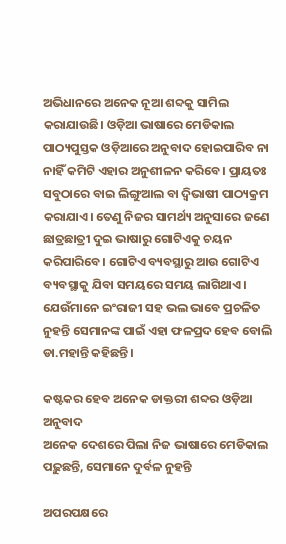ଅଭିଧାନରେ ଅନେକ ନୂଆ ଶବ୍ଦକୁ ସାମିଲ କରାଯାଉଛି। ଓଡ଼ିଆ ଭାଷାରେ ମେଡିକାଲ ପାଠ୍ୟପୁସ୍ତକ ଓଡ଼ିଆରେ ଅନୁବାଦ ହୋଇପାରିବ ନା ନାହିଁ କମିଟି ଏହାର ଅନୁଶୀଳନ କରିବେ। ପ୍ରାୟତଃ ସବୁଠାରେ ବାଇ ଲିଙ୍ଗୁଆଲ ବା ଦ୍ବିଭାଷୀ ପାଠ୍ୟକ୍ରମ କରାଯାଏ। ତେଣୁ ନିଜର ସାମର୍ଥ୍ୟ ଅନୁସାରେ ଜଣେ ଛାତ୍ରଛାତ୍ରୀ ଦୁଇ ଭାଷାରୁ ଗୋଟିଏକୁ ଚୟନ କରିପାରିବେ। ଗୋଟିଏ ବ୍ୟବସ୍ଥାରୁ ଆଉ ଗୋଟିଏ ବ୍ୟବସ୍ଥାକୁ ଯିବା ସମୟରେ ସମୟ ଲାଗିଥାଏ। ଯେଉଁମାନେ ଇଂରାଜୀ ସହ ଭଲ ଭାବେ ପ୍ରଚଳିତ ନୁହନ୍ତି ସେମାନଙ୍କ ପାଇଁ ଏହା ଫଳପ୍ରଦ ହେବ ବୋଲି ଡା.ମହାନ୍ତି କହିଛନ୍ତି।

କଷ୍ଟକର ହେବ ଅନେକ ଡାକ୍ତରୀ ଶବ୍ଦର ଓଡ଼ିଆ ଅନୁବାଦ
ଅନେକ ଦେଶରେ ପିଲା ନିଜ ଭାଷାରେ ମେଡିକାଲ ପଢ଼ୁଛନ୍ତି, ସେମାନେ ଦୁର୍ବଳ ନୁହନ୍ତି

ଅପରପକ୍ଷରେ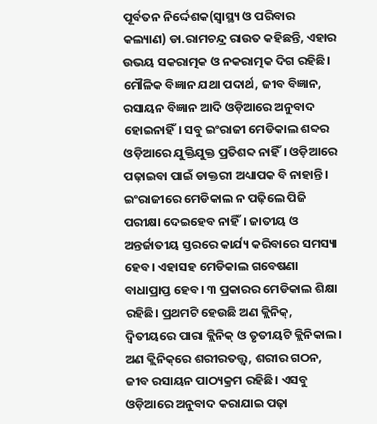ପୂର୍ବତନ ନିର୍ଦ୍ଦେଶକ(ସ୍ବାସ୍ଥ୍ୟ ଓ ପରିବାର କଲ୍ୟାଣ) ଡା.ରାମଚନ୍ଦ୍ର ରାଉତ କହିଛନ୍ତି, ଏହାର ଉଭୟ ସକରାତ୍ମକ ଓ ନକରାତ୍ମକ ଦିଗ ରହିଛି। ମୌଳିକ ବିଜ୍ଞାନ ଯଥା ପଦାର୍ଥ, ଜୀବ ବିଜ୍ଞାନ, ରସାୟନ ବିଜ୍ଞାନ ଆଦି ଓଡ଼ିଆରେ ଅନୁବାଦ ହୋଇନାହିଁ। ସବୁ ଇଂରାଜୀ ମେଡିକାଲ ଶବ୍ଦର ଓଡ଼ିଆରେ ଯୁକ୍ତିଯୁକ୍ତ ପ୍ରତିଶବ୍ଦ ନାହିଁ। ଓଡ଼ିଆରେ ପଢ଼ାଇବା ପାଇଁ ଡାକ୍ତରୀ ଅଧ୍ୟାପକ ବି ନାହାନ୍ତି। ଇଂରାଜୀରେ ମେଡିକାଲ ନ ପଢ଼ିଲେ ପିଜି ପରୀକ୍ଷା ଦେଇହେବ ନାହିଁ। ଜାତୀୟ ଓ ଅନ୍ତର୍ଜାତୀୟ ସ୍ତରରେ କାର୍ଯ୍ୟ କରିବାରେ ସମସ୍ୟା ହେବ। ଏହାସହ ମେଡିକାଲ ଗବେଷଣା ବାଧାପ୍ରାପ୍ତ ହେବ। ୩ ପ୍ରକାରର ମେଡିକାଲ ଶିକ୍ଷା ରହିଛି। ପ୍ରଥମଟି ହେଉଛି ଅଣ କ୍ଲିନିକ୍, ଦ୍ବିତୀୟରେ ପ‌ାରା କ୍ଲିନିକ୍ ଓ ତୃତୀୟଟି କ୍ଲିନିକାଲ। ଅଣ କ୍ଲିନିକ୍‌ରେ ଶରୀରତତ୍ତ୍ବ, ଶରୀର ଗଠନ, ଜୀବ ରସାୟନ ପାଠ୍ୟକ୍ରମ ରହିଛି। ଏସବୁ ଓଡ଼ିଆରେ ଅନୁବାଦ କରାଯାଇ ପଢ଼ା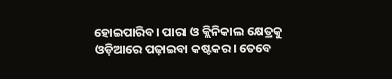ହୋଇପାରିବ। ପାରା ଓ କ୍ଲିନିକାଲ କ୍ଷେତ୍ରକୁ ଓଡ଼ିଆରେ ପଢ଼ାଇବା କଷ୍ଟକର। ତେବେ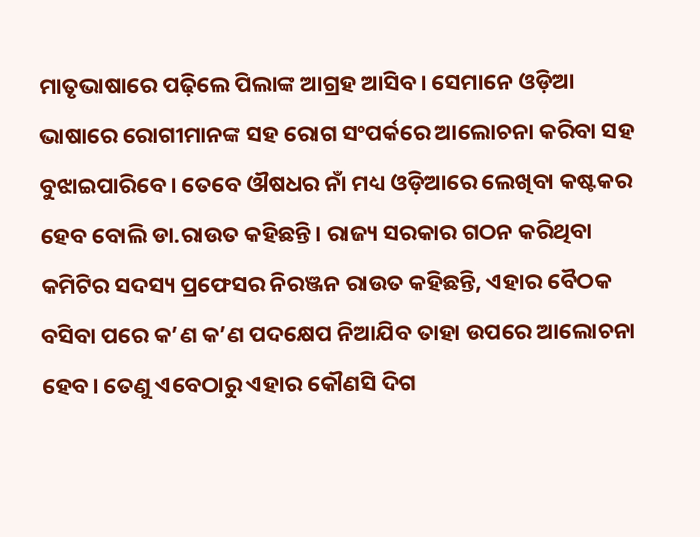ମାତୃଭାଷାରେ ପଢ଼ିଲେ ପିଲାଙ୍କ ଆଗ୍ରହ ଆସିବ। ସେମାନେ ଓଡ଼ିଆ ଭାଷାରେ ରୋଗୀମାନଙ୍କ ସହ ରୋଗ ସଂପର୍କରେ ଆଲୋଚନା କରିବା ସହ ବୁଝାଇପାରିବେ। ତେବେ ଔଷଧର ନାଁ ମଧ୍ୟ ଓଡ଼ିଆରେ ଲେଖିବା କଷ୍ଟକର ହେବ ବୋଲି ଡା.ରାଉତ କହିଛନ୍ତି। ରାଜ୍ୟ ସରକାର ଗଠନ କରିଥିବା କମିଟିର ସଦସ୍ୟ ପ୍ରଫେସର ନିରଞ୍ଜନ ରାଉତ କହିଛନ୍ତି, ଏହାର ବୈଠକ ବସିବା ପରେ କ’ଣ କ’ଣ ପଦକ୍ଷେପ ନିଆଯିବ ତାହା ଉପରେ ଆଲୋଚନା ହେବ। ତେଣୁ ଏବେଠାରୁ ଏହାର କୌଣସି ଦିଗ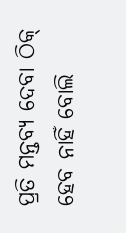ପ୍ରତି ମନ୍ତବ୍ୟ ଦେବା ଠିକ୍ ହେବ ନାହିଁ ବୋଲି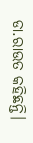ଡା.ରାଉତ କହିଛନ୍ତି।